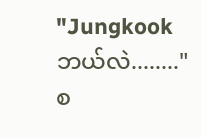"Jungkook ဘယ်လဲ........"
စ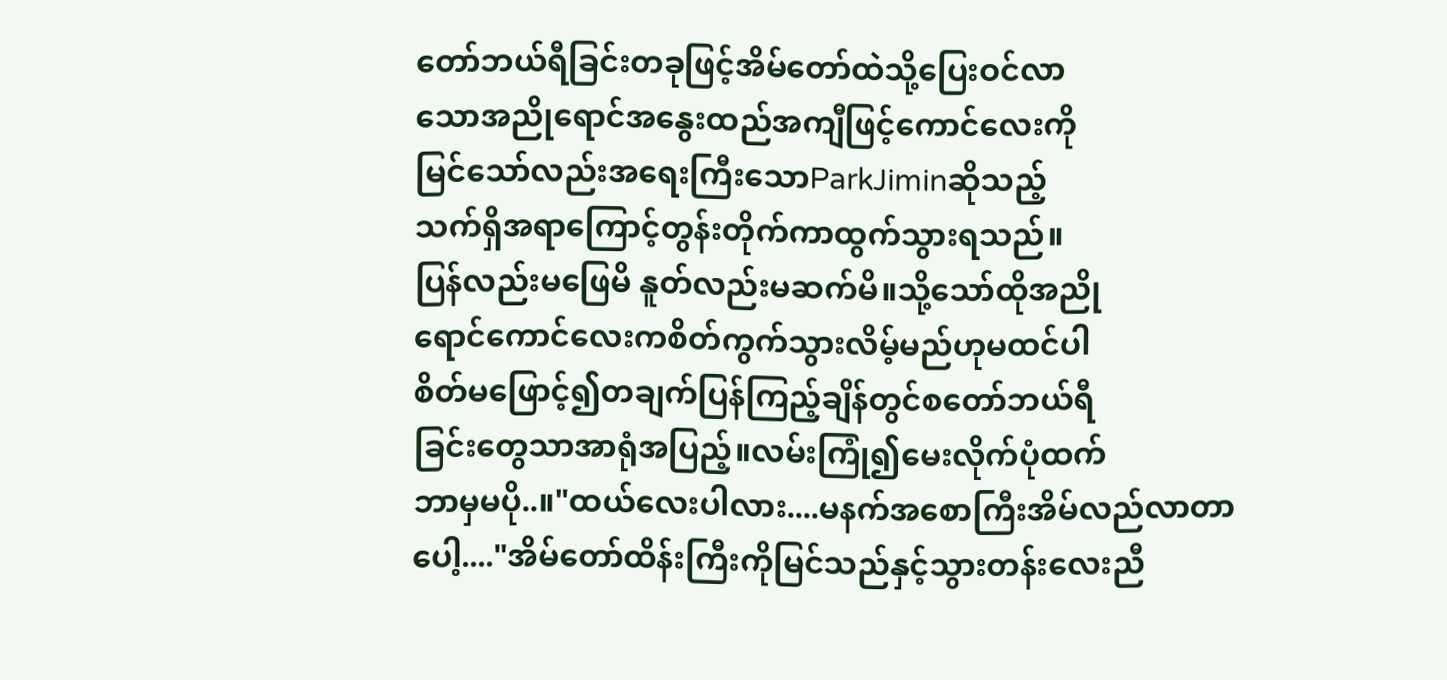တော်ဘယ်ရီခြင်းတခုဖြင့်အိမ်တော်ထဲသို့ပြေးဝင်လာ
သောအညိုရောင်အနွေးထည်အကျီဖြင့်ကောင်လေးကို
မြင်သော်လည်းအရေးကြီးသောParkJiminဆိုသည့်
သက်ရှိအရာကြောင့်တွန်းတိုက်ကာထွက်သွားရသည်။
ပြန်လည်းမဖြေမိ နူတ်လည်းမဆက်မိ။သို့သော်ထိုအညို
ရောင်ကောင်လေးကစိတ်ကွက်သွားလိမ့်မည်ဟုမထင်ပါ
စိတ်မဖြောင့်၍တချက်ပြန်ကြည့်ချိန်တွင်စတော်ဘယ်ရီ
ခြင်းတွေသာအာရုံအပြည့်။လမ်းကြုံ၍မေးလိုက်ပုံထက်
ဘာမှမပို..။"ထယ်လေးပါလား....မနက်အစောကြီးအိမ်လည်လာတာ
ပေါ့...."အိမ်တော်ထိန်းကြီးကိုမြင်သည်နှင့်သွားတန်းလေးညီ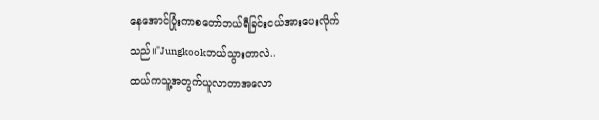နေအောင်ပြုံးကာစတော်ဘယ်ရီခြင်းငယ်အားပေးလိုက်
သည်။"Jungkookဘယ်သွားတာလဲ..
ထယ်ကသူ့အတွက်ယူလာတာအလော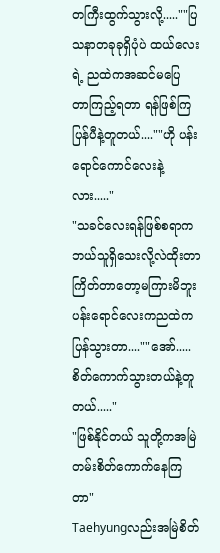တကြီးထွက်သွားလို့.....""ပြသနာတခုခုရှိပုံပဲ ထယ်လေးရဲ့ ညထဲကအဆင်မပြေ
တာကြည့်ရတာ ရန်ဖြစ်ကြပြန်ပီနဲ့တူတယ်....""ဟို ပန်းရောင်ကောင်လေးနဲ့လား....."
"သခင်လေးရန်ဖြစ်စရာကဘယ်သူရှိသေးလို့လဲထိုးတာ
ကြိတ်တာတော့မကြားမိဘူး ပန်းရောင်လေးကညထဲက
ပြန်သွားတာ....""အော်.....စိတ်ကောက်သွားတယ်နဲ့တူတယ်....."
"ဖြစ်နိုင်တယ် သူတို့ကအမြဲတမ်းစိတ်ကောက်နေကြတာ"
Taehyungလည်းအမြဲစိတ်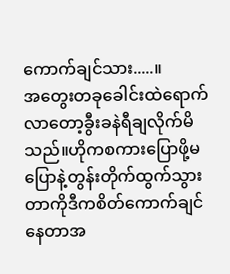ကောက်ချင်သား.....။
အတွေးတခုခေါင်းထဲရောက်လာတော့ခွီးခနဲရီချလိုက်မိ
သည်။ဟိုကစကားပြောဖို့မပြောနဲ့တွန်းတိုက်ထွက်သွား
တာကိုဒီကစိတ်ကောက်ချင်နေတာအ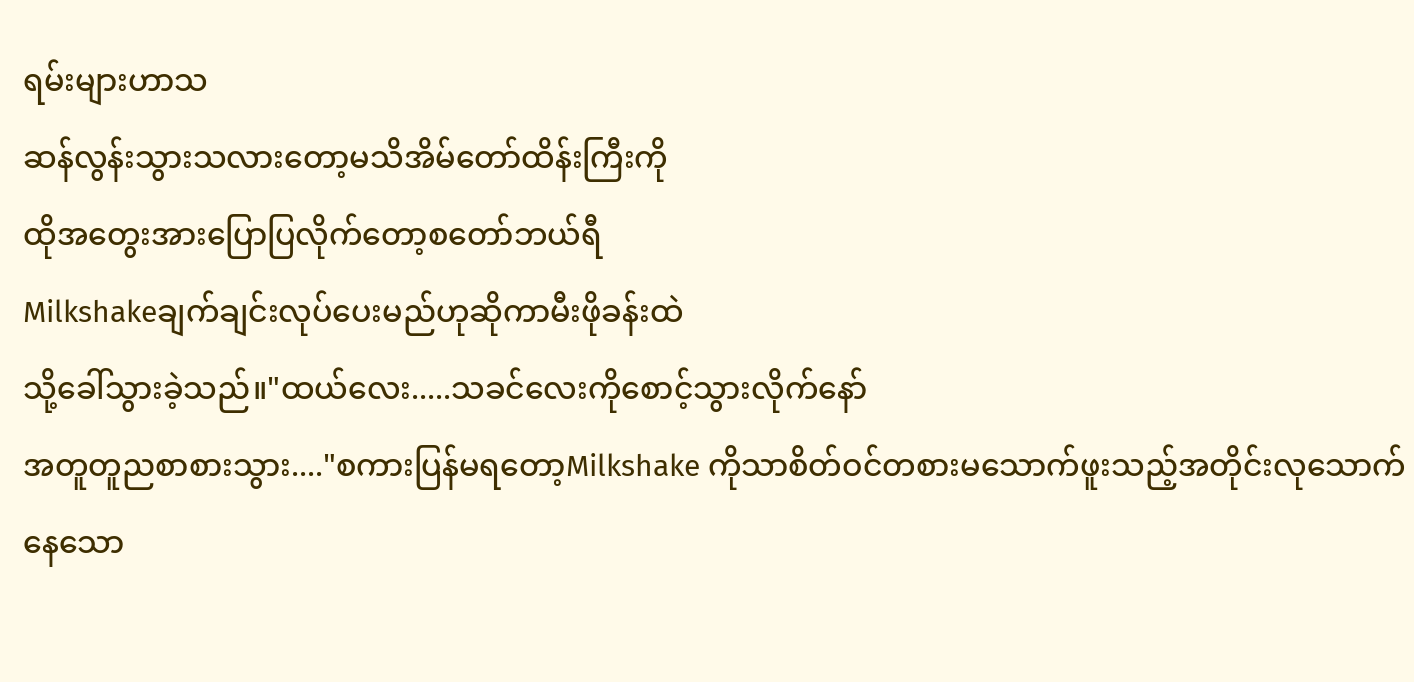ရမ်းများဟာသ
ဆန်လွန်းသွားသလားတော့မသိအိမ်တော်ထိန်းကြီးကို
ထိုအတွေးအားပြောပြလိုက်တော့စတော်ဘယ်ရီ
Milkshakeချက်ချင်းလုပ်ပေးမည်ဟုဆိုကာမီးဖိုခန်းထဲ
သို့ခေါ်သွားခဲ့သည်။"ထယ်လေး.....သခင်လေးကိုစောင့်သွားလိုက်နော်
အတူတူညစာစားသွား...."စကားပြန်မရတော့Milkshake ကိုသာစိတ်ဝင်တစားမသောက်ဖူးသည့်အတိုင်းလုသောက်နေသော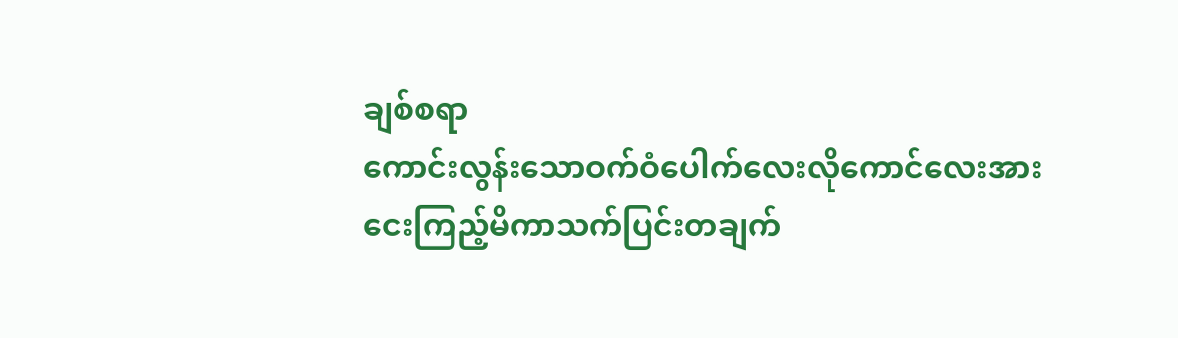ချစ်စရာ
ကောင်းလွန်းသောဝက်ဝံပေါက်လေးလိုကောင်လေးအား
ငေးကြည့်မိကာသက်ပြင်းတချက်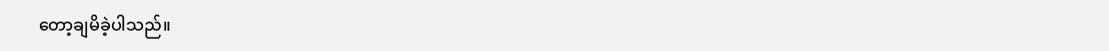တော့ချမိခဲ့ပါသည်။